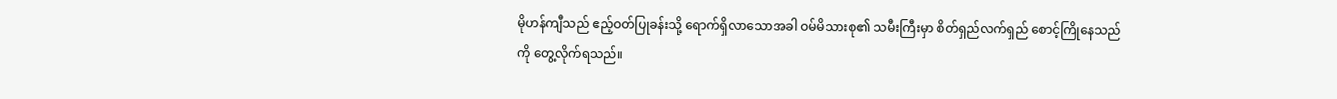မိုဟန်ကျီသည် ဧည့်ဝတ်ပြုခန်းသို့ ရောက်ရှိလာသောအခါ ဝမ်မိသားစု၏ သမီးကြီးမှာ စိတ်ရှည်လက်ရှည် စောင့်ကြိုနေသည်ကို တွေ့လိုက်ရသည်။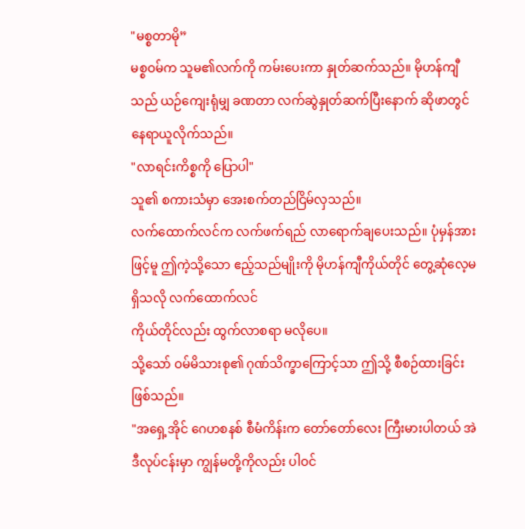"မစ္စတာမို”
မစ္စဝမ်က သူမ၏လက်ကို ကမ်းပေးကာ နှုတ်ဆက်သည်။ မိုဟန်ကျီသည် ယဉ်ကျေးရုံမျှ ခဏတာ လက်ဆွဲနှုတ်ဆက်ပြီးနောက် ဆိုဖာတွင် နေရာယူလိုက်သည်။
"လာရင်းကိစ္စကို ပြောပါ"
သူ၏ စကားသံမှာ အေးစက်တည်ငြိမ်လှသည်။
လက်ထောက်လင်က လက်ဖက်ရည် လာရောက်ချပေးသည်။ ပုံမှန်အားဖြင့်မူ ဤကဲ့သို့သော ဧည့်သည်မျိုးကို မိုဟန်ကျီကိုယ်တိုင် တွေ့ဆုံလေ့မရှိသလို လက်ထောက်လင်
ကိုယ်တိုင်လည်း ထွက်လာစရာ မလိုပေ။
သို့သော် ဝမ်မိသားစု၏ ဂုဏ်သိက္ခာကြောင့်သာ ဤသို့ စီစဉ်ထားခြင်း ဖြစ်သည်။
"အရှေ့အိုင် ဂေဟစနစ် စီမံကိန်းက တော်တော်လေး ကြီးမားပါတယ် အဲဒီလုပ်ငန်းမှာ ကျွန်မတို့ကိုလည်း ပါဝင်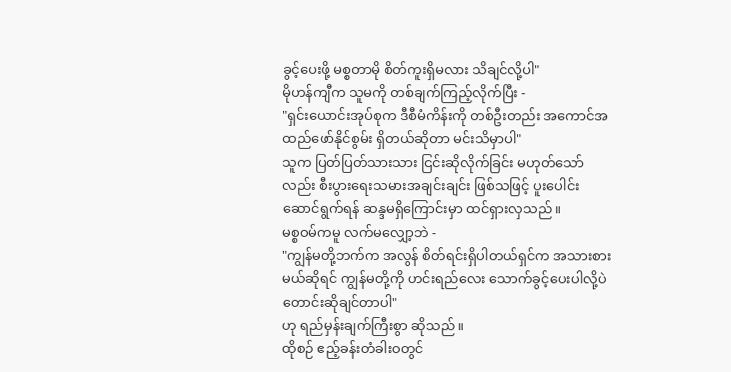ခွင့်ပေးဖို့ မစ္စတာမို စိတ်ကူးရှိမလား သိချင်လို့ပါ"
မိုဟန်ကျီက သူမကို တစ်ချက်ကြည့်လိုက်ပြီး -
"ရှင်းယောင်းအုပ်စုက ဒီစီမံကိန်းကို တစ်ဦးတည်း အကောင်အထည်ဖော်နိုင်စွမ်း ရှိတယ်ဆိုတာ မင်းသိမှာပါ"
သူက ပြတ်ပြတ်သားသား ငြင်းဆိုလိုက်ခြင်း မဟုတ်သော်လည်း စီးပွားရေးသမားအချင်းချင်း ဖြစ်သဖြင့် ပူးပေါင်းဆောင်ရွက်ရန် ဆန္ဒမရှိကြောင်းမှာ ထင်ရှားလှသည်။
မစ္စဝမ်ကမူ လက်မလျှော့ဘဲ -
"ကျွန်မတို့ဘက်က အလွန် စိတ်ရင်းရှိပါတယ်ရှင်က အသားစားမယ်ဆိုရင် ကျွန်မတို့ကို ဟင်းရည်လေး သောက်ခွင့်ပေးပါလို့ပဲ တောင်းဆိုချင်တာပါ"
ဟု ရည်မှန်းချက်ကြီးစွာ ဆိုသည်။
ထိုစဉ် ဧည့်ခန်းတံခါးဝတွင်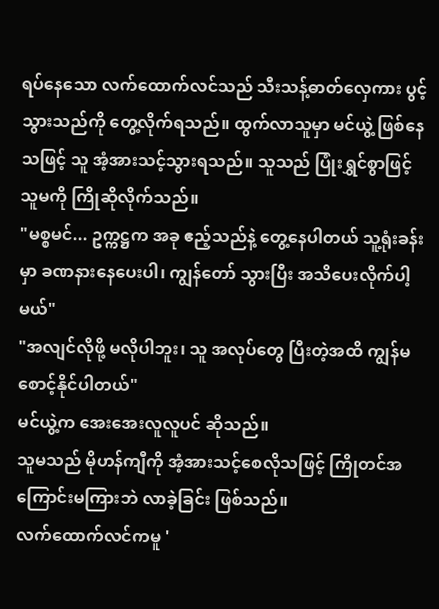ရပ်နေသော လက်ထောက်လင်သည် သီးသန့်ဓာတ်လှေကား ပွင့်သွားသည်ကို တွေ့လိုက်ရသည်။ ထွက်လာသူမှာ မင်ယွဲ့ ဖြစ်နေသဖြင့် သူ အံ့အားသင့်သွားရသည်။ သူသည် ပြုံးရွှင်စွာဖြင့် သူမကို ကြိုဆိုလိုက်သည်။
"မစ္စမင်... ဥက္ကဋ္ဌက အခု ဧည့်သည်နဲ့ တွေ့နေပါတယ် သူ့ရုံးခန်းမှာ ခဏနားနေပေးပါ၊ ကျွန်တော် သွားပြီး အသိပေးလိုက်ပါ့မယ်"
"အလျင်လိုဖို့ မလိုပါဘူး၊ သူ အလုပ်တွေ ပြီးတဲ့အထိ ကျွန်မ စောင့်နိုင်ပါတယ်"
မင်ယွဲ့က အေးအေးလူလူပင် ဆိုသည်။
သူမသည် မိုဟန်ကျီကို အံ့အားသင့်စေလိုသဖြင့် ကြိုတင်အကြောင်းမကြားဘဲ လာခဲ့ခြင်း ဖြစ်သည်။
လက်ထောက်လင်ကမူ '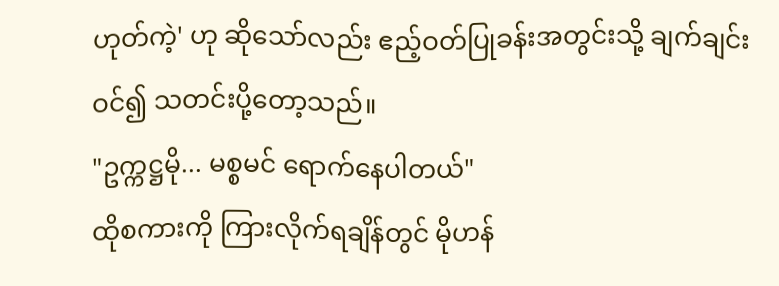ဟုတ်ကဲ့' ဟု ဆိုသော်လည်း ဧည့်ဝတ်ပြုခန်းအတွင်းသို့ ချက်ချင်းဝင်၍ သတင်းပို့တော့သည်။
"ဥက္ကဋ္ဌမို... မစ္စမင် ရောက်နေပါတယ်"
ထိုစကားကို ကြားလိုက်ရချိန်တွင် မိုဟန်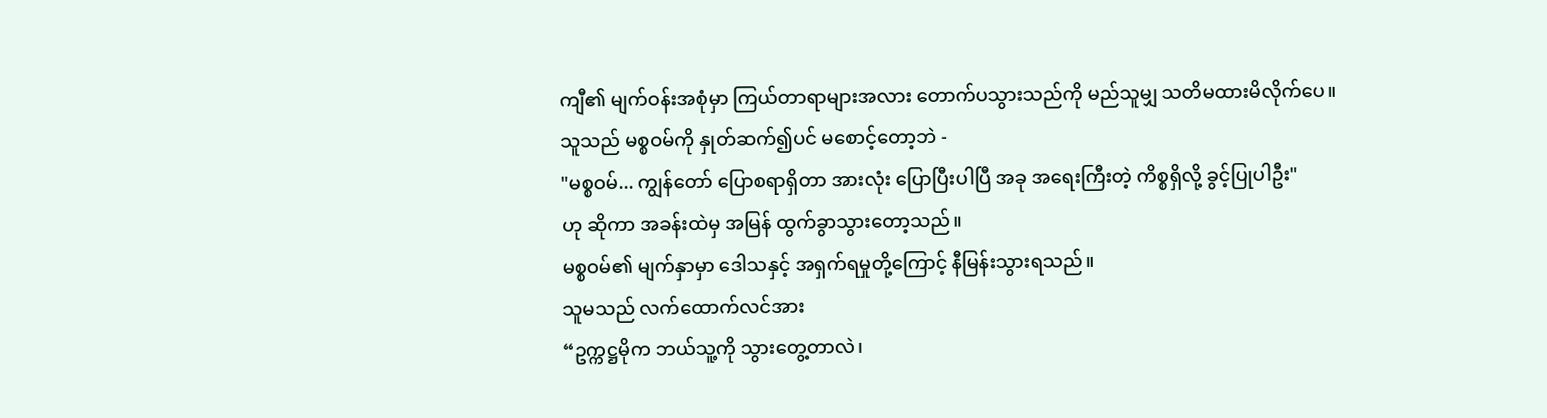ကျီ၏ မျက်ဝန်းအစုံမှာ ကြယ်တာရာများအလား တောက်ပသွားသည်ကို မည်သူမျှ သတိမထားမိလိုက်ပေ။
သူသည် မစ္စဝမ်ကို နှုတ်ဆက်၍ပင် မစောင့်တော့ဘဲ -
"မစ္စဝမ်... ကျွန်တော် ပြောစရာရှိတာ အားလုံး ပြောပြီးပါပြီ အခု အရေးကြီးတဲ့ ကိစ္စရှိလို့ ခွင့်ပြုပါဦး"
ဟု ဆိုကာ အခန်းထဲမှ အမြန် ထွက်ခွာသွားတော့သည်။
မစ္စဝမ်၏ မျက်နှာမှာ ဒေါသနှင့် အရှက်ရမှုတို့ကြောင့် နီမြန်းသွားရသည်။
သူမသည် လက်ထောက်လင်အား
“ဥက္ကဋ္ဌမိုက ဘယ်သူ့ကို သွားတွေ့တာလဲ၊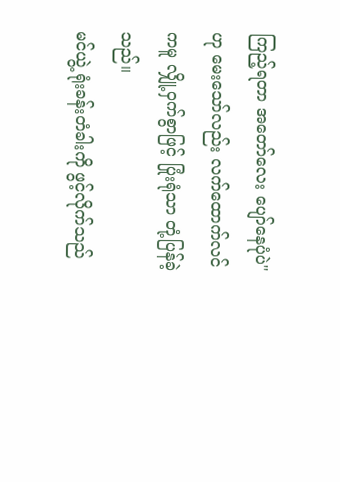ကြည့်ရတာ အတော်လေး ပျော်နေပုံပဲ"
ဟု မေးသော်လည်း လက်ထောက်လင်ကမူ လျှို့ဝှက်စွာဖြင့် ပြုံးရုံသာ တုံ့ပြန်ခဲ့သည်။
မင်ယွဲ့ ရုံးခန်းတံခါးကို ဖွင့်လိုက်သည်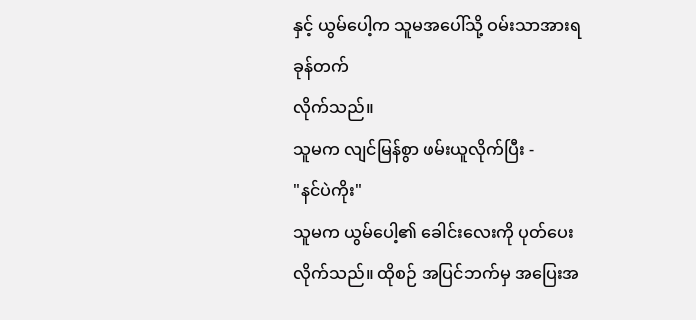နှင့် ယွမ်ပေါ့က သူမအပေါ်သို့ ဝမ်းသာအားရ ခုန်တက်
လိုက်သည်။
သူမက လျင်မြန်စွာ ဖမ်းယူလိုက်ပြီး -
"နင်ပဲကိုး"
သူမက ယွမ်ပေါ့၏ ခေါင်းလေးကို ပုတ်ပေးလိုက်သည်။ ထိုစဉ် အပြင်ဘက်မှ အပြေးအ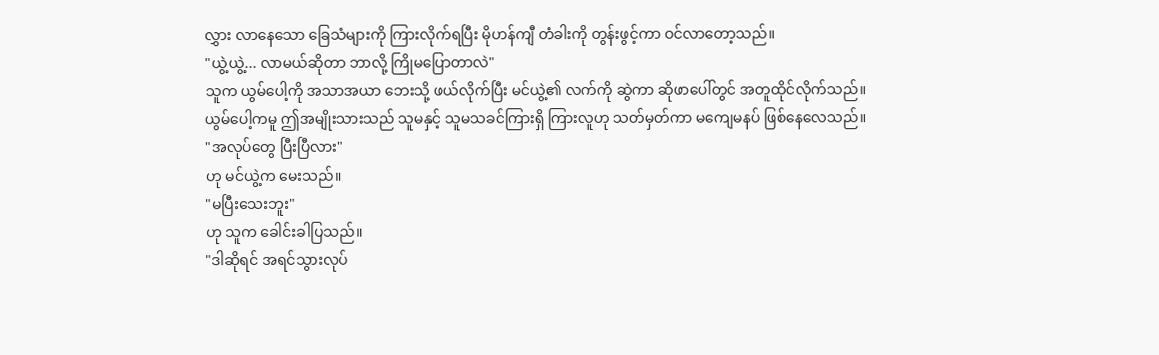လွှား လာနေသော ခြေသံများကို ကြားလိုက်ရပြီး မိုဟန်ကျီ တံခါးကို တွန်းဖွင့်ကာ ဝင်လာတော့သည်။
"ယွဲ့ယွဲ့... လာမယ်ဆိုတာ ဘာလို့ ကြိုမပြောတာလဲ"
သူက ယွမ်ပေါ့ကို အသာအယာ ဘေးသို့ ဖယ်လိုက်ပြီး မင်ယွဲ့၏ လက်ကို ဆွဲကာ ဆိုဖာပေါ်တွင် အတူထိုင်လိုက်သည်။
ယွမ်ပေါ့ကမူ ဤအမျိုးသားသည် သူမနှင့် သူမသခင်ကြားရှိ ကြားလူဟု သတ်မှတ်ကာ မကျေမနပ် ဖြစ်နေလေသည်။
"အလုပ်တွေ ပြီးပြီလား"
ဟု မင်ယွဲ့က မေးသည်။
"မပြီးသေးဘူး"
ဟု သူက ခေါင်းခါပြသည်။
"ဒါဆိုရင် အရင်သွားလုပ်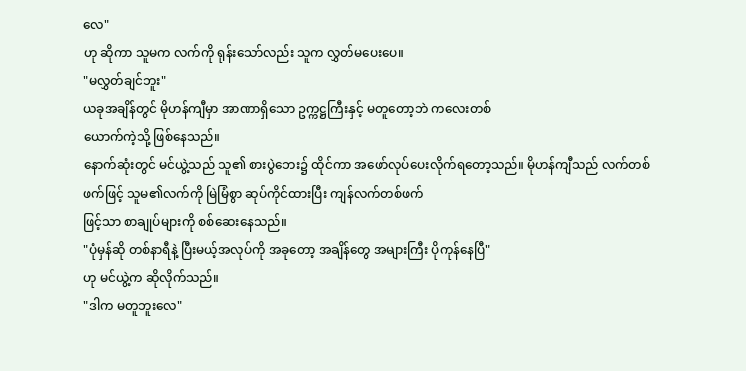လေ"
ဟု ဆိုကာ သူမက လက်ကို ရုန်းသော်လည်း သူက လွှတ်မပေးပေ။
"မလွှတ်ချင်ဘူး"
ယခုအချိန်တွင် မိုဟန်ကျီမှာ အာဏာရှိသော ဥက္ကဋ္ဌကြီးနှင့် မတူတော့ဘဲ ကလေးတစ်
ယောက်ကဲ့သို့ ဖြစ်နေသည်။
နောက်ဆုံးတွင် မင်ယွဲ့သည် သူ၏ စားပွဲဘေး၌ ထိုင်ကာ အဖော်လုပ်ပေးလိုက်ရတော့သည်။ မိုဟန်ကျီသည် လက်တစ်ဖက်ဖြင့် သူမ၏လက်ကို မြဲမြံစွာ ဆုပ်ကိုင်ထားပြီး ကျန်လက်တစ်ဖက်
ဖြင့်သာ စာချုပ်များကို စစ်ဆေးနေသည်။
"ပုံမှန်ဆို တစ်နာရီနဲ့ ပြီးမယ့်အလုပ်ကို အခုတော့ အချိန်တွေ အများကြီး ပိုကုန်နေပြီ"
ဟု မင်ယွဲ့က ဆိုလိုက်သည်။
"ဒါက မတူဘူးလေ"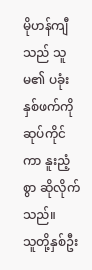မိုဟန်ကျီသည် သူမ၏ ပခုံးနှစ်ဖက်ကို ဆုပ်ကိုင်ကာ နူးညံ့စွာ ဆိုလိုက်သည်။
သူတို့နှစ်ဦး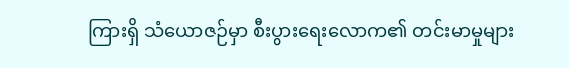ကြားရှိ သံယောဇဉ်မှာ စီးပွားရေးလောက၏ တင်းမာမှုများ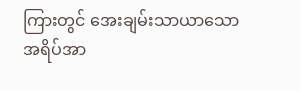ကြားတွင် အေးချမ်းသာယာသော အရိပ်အာ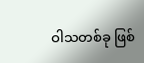ဝါသတစ်ခု ဖြစ်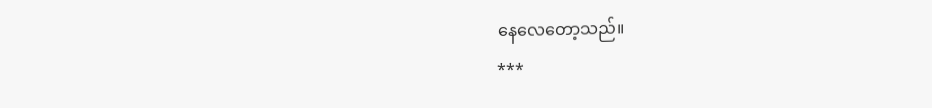နေလေတော့သည်။
***